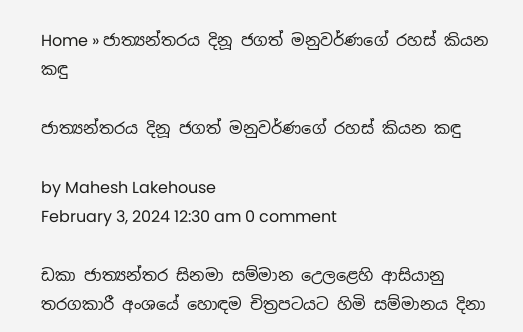Home » ජාත්‍යන්තරය දිනූ ජගත් මනුවර්ණගේ රහස් කියන කඳු

ජාත්‍යන්තරය දිනූ ජගත් මනුවර්ණගේ රහස් කියන කඳු

by Mahesh Lakehouse
February 3, 2024 12:30 am 0 comment

ඩකා ජාත්‍යන්තර සිනමා සම්මාන උ‍ෙලළෙහි ආසියානු තරගකාරී අංශයේ හොඳම චිත්‍රපටයට හිමි සම්මානය දිනා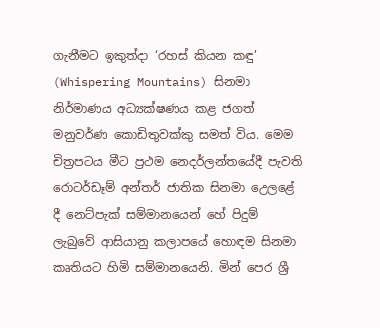ගැනීමට ඉකුත්දා ‘රහස් කියන කඳු’ (Whispering Mountains) සිනමා නිර්මාණය අධ්‍යක්ෂණය කළ ජගත් මනුවර්ණ කොඩිතුවක්කු සමත් විය. මෙම චිත්‍රපටය මීට ප්‍රථම නෙදර්ලන්තයේදී පැවති රොටර්ඩෑම් අන්තර් ජාතික සිනමා උ‍ෙලළේ දී නෙට්පැක් සම්මානයෙන් හේ පිදුම් ලැබුවේ ආසියානු කලාපයේ හොඳම සිනමා කෘතියට හිමි සම්මානයෙනි. මින් පෙර ශ්‍රී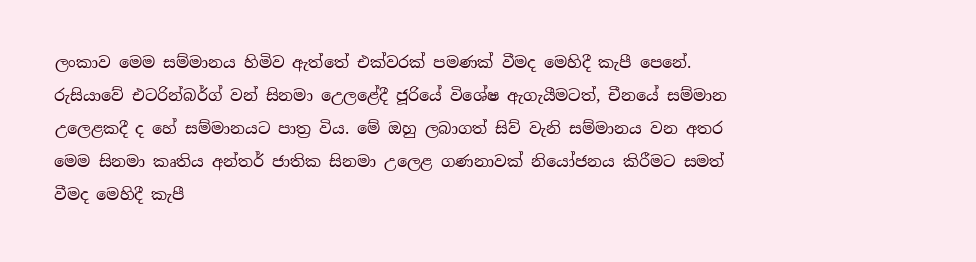ලංකාව මෙම සම්මානය හිමිව ඇත්තේ එක්වරක් පමණක් වීමද මෙහිදී කැපී පෙනේ. රුසියාවේ එටරින්බර්ග් වන් සිනමා උ‍ෙලළේදී ජූරියේ විශේෂ ඇගැයීමටත්, චීනයේ සම්මාන උලෙළකදී ද හේ සම්මානයට පාත්‍ර විය. මේ ඔහු ලබාගත් සිව් වැනි සම්මානය වන අතර මෙම සිනමා කෘතිය අන්තර් ජාතික සිනමා උලෙළ ගණනාවක් නියෝජනය කිරීමට සමත් වීමද මෙහිදී කැපී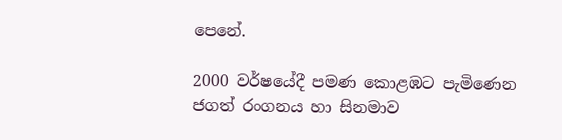පෙනේ.

2000 වර්ෂයේදී පමණ කොළඹට පැමිණෙන ජගත් රංගනය හා සිනමාව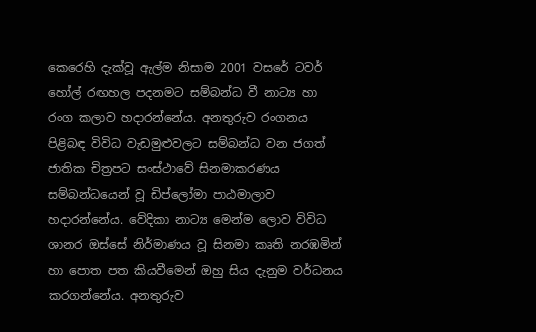කෙරෙහි දැක්වූ ඇල්ම නිසාම 2001 වසරේ ටවර් හෝල් රඟහල පදනමට සම්බන්ධ වී නාට්‍ය හා රංග කලාව හදාරන්නේය. අනතුරුව රංගනය පිළිබඳ විවිධ වැඩමුළුවලට සම්බන්ධ වන ජගත් ජාතික චිත්‍රපට සංස්ථාවේ සිනමාකරණය සම්බන්ධයෙන් වූ ඩිප්ලෝමා පාඨමාලාව හදාරන්නේය. වේදිකා නාට්‍ය මෙන්ම ලොව විවිධ ශානර ඔස්සේ නිර්මාණය වූ සිනමා කෘති නරඹමින් හා පොත පත කියවීමෙන් ඔහු සිය දැනුම වර්ධනය කරගන්නේය. අනතුරුව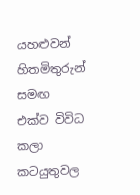යහළුවන් හිතමිතුරුන් සමඟ එක්ව විවිධ කලා කටයුතුවල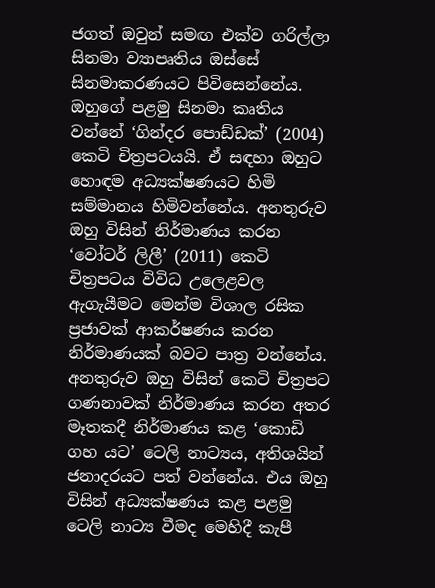ජගත් ඔවුන් සමඟ එක්ව ගරිල්ලා සිනමා ව්‍යාපෘතිය ඔස්සේ සිනමාකරණයට පිවිසෙන්නේය. ඔහුගේ පළමු සිනමා කෘතිය වන්නේ ‘ගින්දර පොඩ්ඩක්’ (2004) කෙටි චිත්‍රපටයයි. ඒ සඳහා ඔහුට හොඳම අධ්‍යක්ෂණයට හිමි සම්මානය හිමිවන්නේය. අනතුරුව ඔහු විසින් නිර්මාණය කරන ‘වෝටර් ලිලී’ (2011) කෙටි චිත්‍රපටය විවිධ උලෙළවල ඇගැයීමට මෙන්ම විශාල රසික ප්‍රජාවක් ආකර්ෂණය කරන නිර්මාණයක් බවට පාත්‍ර වන්නේය. අනතුරුව ඔහු විසින් කෙටි චිත්‍රපට ගණනාවක් නිර්මාණය කරන අතර මෑතකදී නිර්මාණය කළ ‘කොඩි ගහ යට’ ටෙලි නාට්‍යය, අතිශයින් ජනාදරයට පත් වන්නේය. එය ඔහු විසින් අධ්‍යක්ෂණය කළ පළමු ටෙලි නාට්‍ය වීමද මෙහිදී කැපී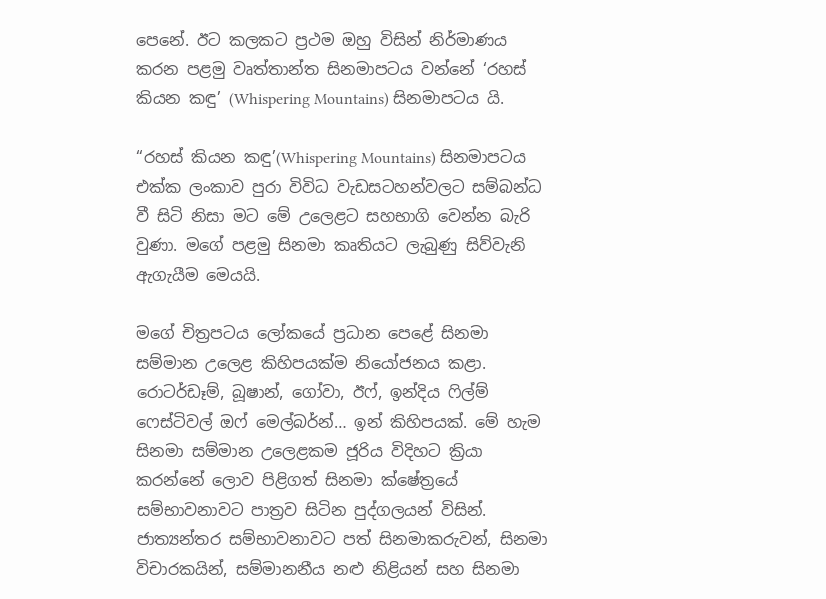පෙනේ. ඊට කලකට ප්‍රථම ඔහු විසින් නිර්මාණය කරන පළමු වෘත්තාන්ත සිනමාපටය වන්නේ ‘රහස් කියන කඳු’ (Whispering Mountains) සිනමාපටය යි.

“රහස් කියන කඳු’(Whispering Mountains) සිනමාපටය එක්ක ලංකාව පුරා විවිධ වැඩසටහන්වලට සම්බන්ධ වී සිටි නිසා මට මේ උලෙළට සහභාගි වෙන්න බැරි වුණා. මගේ පළමු සිනමා කෘතියට ලැබුණු සිව්වැනි ඇගැයීම මෙයයි.

මගේ චිත්‍රපටය ලෝකයේ ප්‍රධාන පෙළේ සිනමා සම්මාන උලෙළ කිහිපයක්ම නියෝජනය කළා. රොටර්ඩෑම්, බූෂාන්, ගෝවා, ඊෆ්, ඉන්දිය ෆිල්ම් ෆෙස්ටිවල් ඔෆ් මෙල්බර්න්… ඉන් කිහිපයක්. මේ හැම සිනමා සම්මාන උලෙළකම ජූරිය විදිහට ක්‍රියා කරන්නේ ලොව පිළිගත් සිනමා ක්ෂේත්‍රයේ සම්භාවනාවට පාත්‍රව සිටින පුද්ගලයන් විසින්. ජාත්‍යන්තර සම්භාවනාවට පත් සිනමාකරුවන්, සිනමා විචාරකයින්, සම්මානනීය නළු නිළියන් සහ සිනමා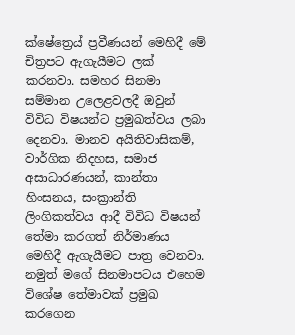ක්ෂේත්‍ර‍ෙය් ප්‍රවීණයන් මෙහිදී මේ චිත්‍රපට ඇගැයීමට ලක් කරනවා. සමහර සිනමා සම්මාන උලෙළවලදී ඔවුන් විවිධ විෂයන්ට ප්‍රමුඛත්වය ලබා දෙනවා. මානව අයිතිවාසිකම්, වාර්ගික නිදහස, සමාජ අසාධාරණයන්, කාන්තා හිංසනය, සංක්‍රාන්ති ලිංගිකත්වය ආදී විවිධ විෂයන් තේමා කරගත් නිර්මාණය මෙහිදී ඇගැයීමට පාත්‍ර වෙනවා. නමුත් මගේ සිනමාපටය එහෙම විශේෂ තේමාවක් ප්‍රමුඛ කරගෙන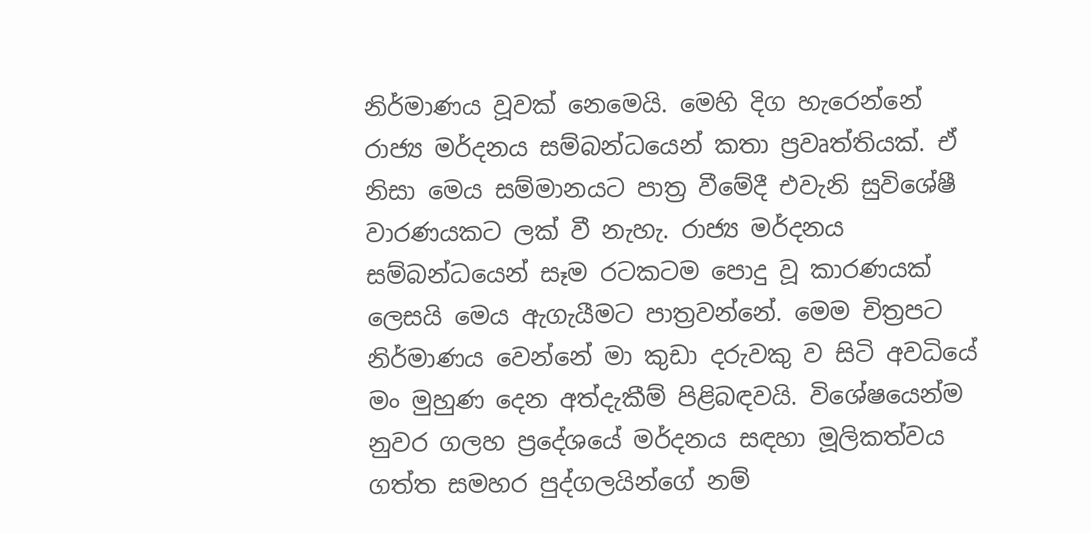නිර්මාණය වූවක් නෙමෙයි. මෙහි දිග හැරෙන්නේ රාජ්‍ය මර්දනය සම්බන්ධයෙන් කතා ප්‍රවෘත්තියක්. ඒ නිසා මෙය සම්මානයට පාත්‍ර වීමේදී එවැනි සුවිශේෂී වාරණයකට ලක් වී නැහැ. රාජ්‍ය මර්දනය සම්බන්ධයෙන් සෑම රටකටම පොදු වූ කාරණයක් ලෙසයි මෙය ඇගැයීමට පාත්‍රවන්නේ. මෙම චිත්‍රපට නිර්මාණය වෙන්නේ මා කුඩා දරුවකු ව සිටි අවධියේ මං මුහුණ දෙන අත්දැකීම් පිළිබඳවයි. විශේෂයෙන්ම නුවර ගලහ ප්‍රදේශයේ මර්දනය සඳහා මූලිකත්වය ගත්ත සමහර පුද්ගලයින්ගේ නම්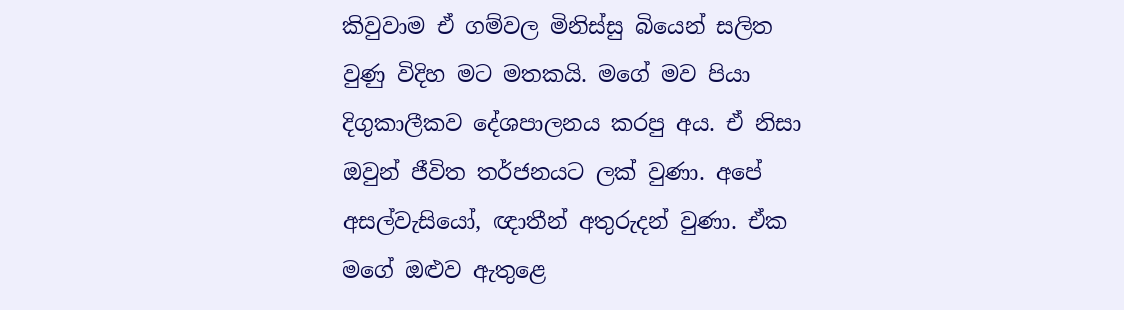කිවුවාම ඒ ගම්වල මිනිස්සු බියෙන් සලිත වුණු විදිහ මට මතකයි. මගේ මව පියා දිගුකාලීකව දේශපාලනය කරපු අය. ඒ නිසා ඔවුන් ජීවිත තර්ජනයට ලක් වුණා. අපේ අසල්වැසියෝ, ඥාතීන් අතුරුදන් වුණා. ඒක මගේ ඔළුව ඇතුළෙ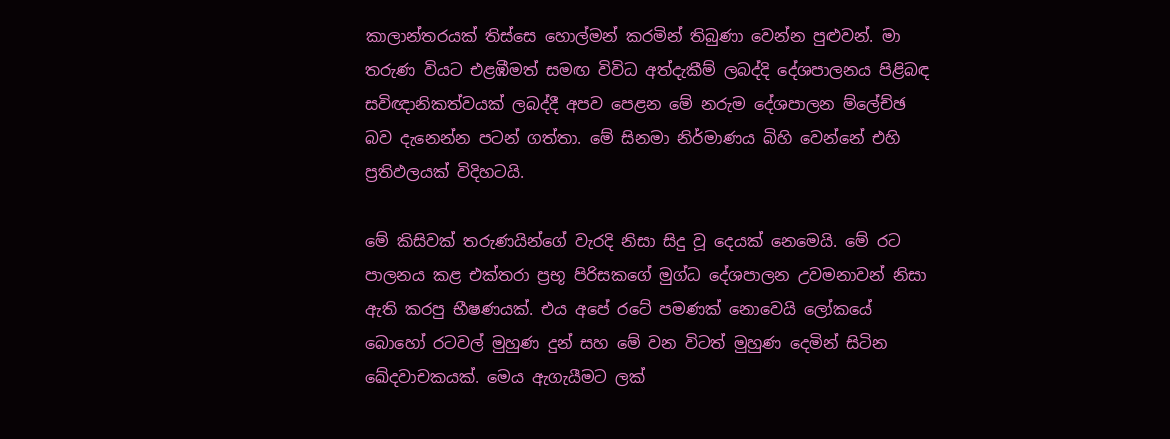කාලාන්තරයක් තිස්සෙ හොල්මන් කරමින් තිබුණා වෙන්න පුළුවන්. මා තරුණ වියට එළඹීමත් සමඟ විවිධ අත්දැකීම් ලබද්දි දේශපාලනය පිළිබඳ සවිඥානිකත්වයක් ලබද්දී අපව පෙළන මේ නරුම දේශපාලන ම්ලේච්ඡ බව දැනෙන්න පටන් ගත්තා. මේ සිනමා නිර්මාණය බිහි වෙන්නේ එහි ප්‍රතිඵලයක් විදිහටයි.

මේ කිසිවක් තරුණයින්ගේ වැරදි නිසා සිදු වූ දෙයක් නෙමෙයි. මේ රට පාලනය කළ එක්තරා ප්‍රභූ පිරිසකගේ මුග්ධ දේශපාලන උවමනාවන් නිසා ඇති කරපු භීෂණයක්. එය අපේ රටේ පමණක් නොවෙයි ලෝකයේ බොහෝ රටවල් මුහුණ දුන් සහ මේ වන විටත් මුහුණ දෙමින් සිටින ඛේදවාචකයක්. මෙය ඇගැයීමට ලක්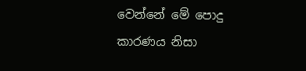වෙන්නේ මේ පොදු කාරණය නිසා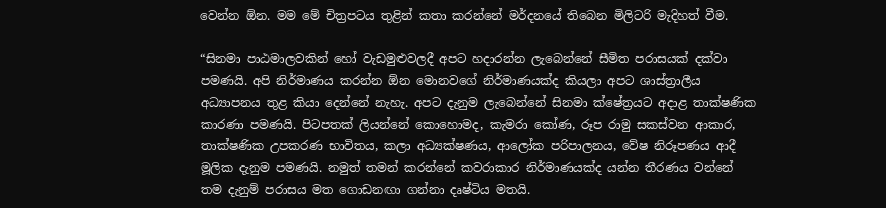වෙන්න ඕන. මම මේ චිත්‍රපටය තුළින් කතා කරන්නේ මර්දනයේ තිබෙන මිලිටරි මැදිහත් වීම.

“සිනමා පාඨමාලවකින් හෝ වැඩමුළුවලදී අපට හදාරන්න ලැබෙන්නේ සීමිත පරාසයක් දක්වා පමණයි. අපි නිර්මාණය කරන්න ඕන මොනවගේ නිර්මාණයක්ද කියලා අපට ශාස්ත්‍රාලීය අධ්‍යාපනය තුළ කියා දෙන්නේ නැහැ. අපට දැනුම ලැබෙන්නේ සිනමා ක්ෂේත්‍රයට අදාළ තාක්ෂණික කාරණා පමණයි. පිටපතක් ලියන්නේ කොහොමද, කැමරා කෝණ, රූප රාමු සකස්වන ආකාර, තාක්ෂණික උපකරණ භාවිතය, කලා අධ්‍යක්ෂණය, ආලෝක පරිපාලනය, වේෂ නිරූපණය ආදී මූලික දැනුම පමණයි. නමුත් තමන් කරන්නේ කවරාකාර නිර්මාණයක්ද යන්න තීරණය වන්නේ තම දැනුම් පරාසය මත ගොඩනඟා ගන්නා දෘෂ්ටිය මතයි.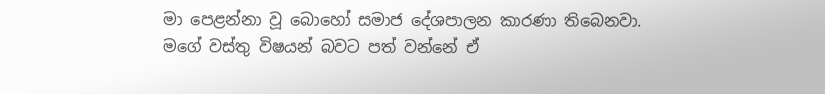මා පෙළන්නා වූ බොහෝ සමාජ දේශපාලන කාරණා තිබෙනවා. මගේ වස්තු විෂයන් බවට පත් වන්නේ ඒ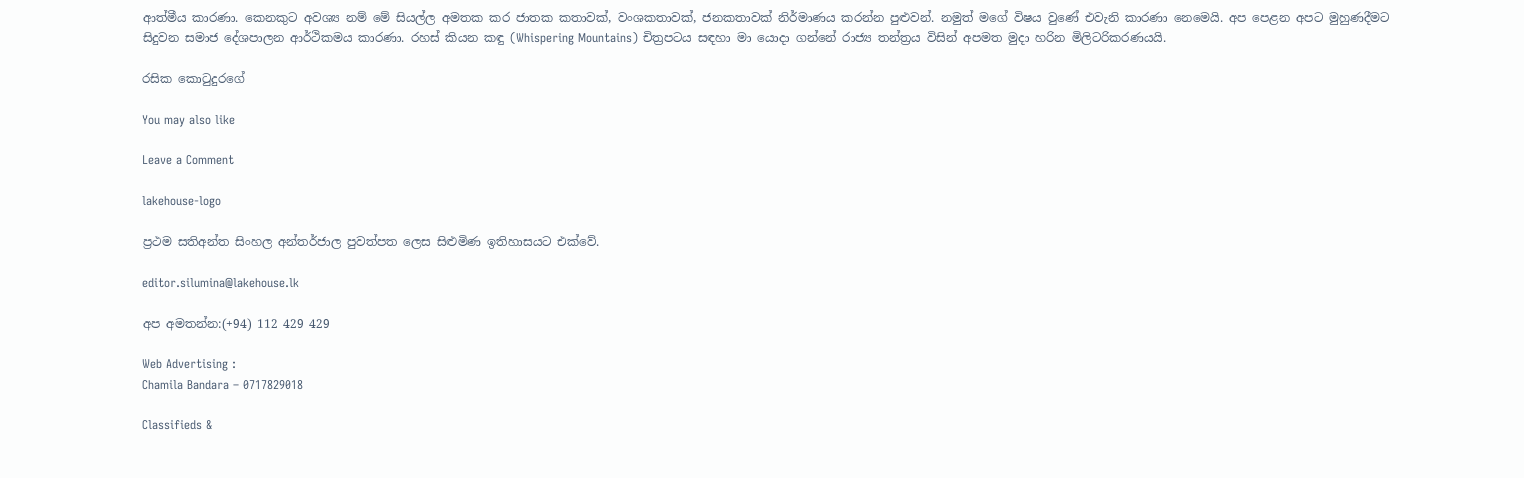ආත්මීය කාරණා. කෙනකුට අවශ්‍ය නම් මේ සියල්ල අමතක කර ජාතක කතාවක්, වංශකතාවක්, ජනකතාවක් නිර්මාණය කරන්න පුළුවන්. නමුත් මගේ විෂය වුණේ එවැනි කාරණා නෙමෙයි. අප පෙළන අපට මුහුණදීමට සිදුවන සමාජ දේශපාලන ආර්ථිකමය කාරණා. රහස් කියන කඳු (Whispering Mountains) චිත්‍රපටය සඳහා මා යොදා ගන්නේ රාජ්‍ය තන්ත්‍රය විසින් අපමත මුදා හරින මිලිටරිකරණයයි.

රසික කොටුදුරගේ

You may also like

Leave a Comment

lakehouse-logo

ප්‍රථම සතිඅන්ත සිංහල අන්තර්ජාල පුවත්පත ලෙස සිළුමිණ ඉතිහාසයට එක්වේ.

editor.silumina@lakehouse.lk

අප අමතන්න:(+94) 112 429 429

Web Advertising :
Chamila Bandara – 0717829018

Classifieds &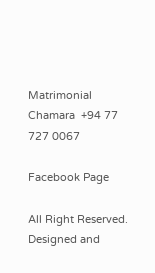Matrimonial
Chamara  +94 77 727 0067

Facebook Page

All Right Reserved. Designed and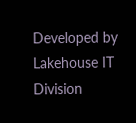Developed by Lakehouse IT Division